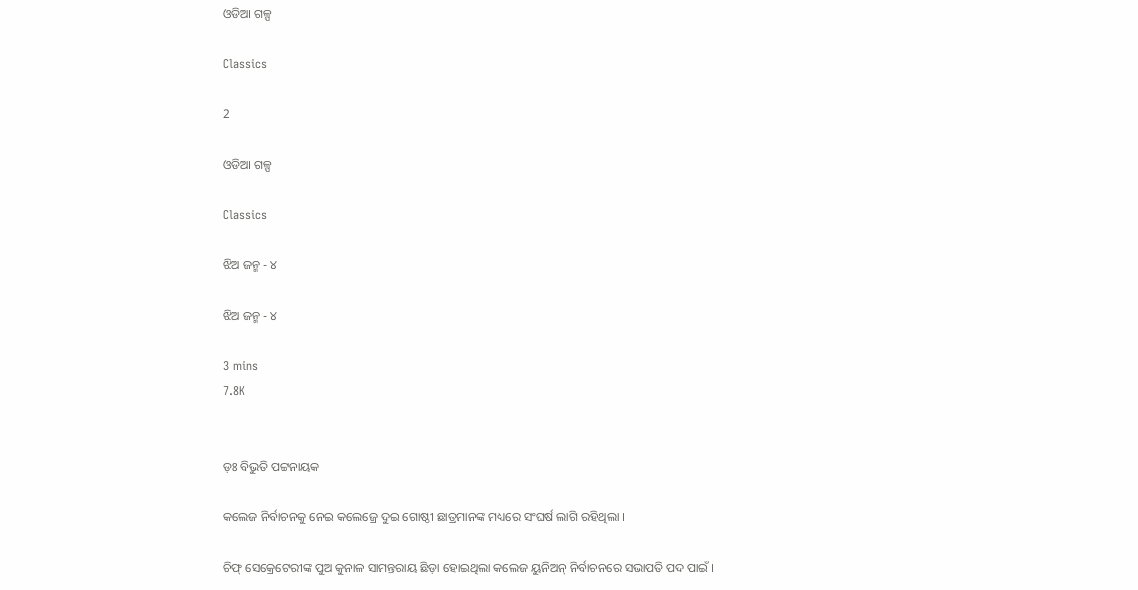ଓଡିଆ ଗଳ୍ପ

Classics

2

ଓଡିଆ ଗଳ୍ପ

Classics

ଝିଅ ଜନ୍ମ - ୪

ଝିଅ ଜନ୍ମ - ୪

3 mins
7.8K


ଡ଼ଃ ବିଭୁତି ପଟ୍ଟନାୟକ

କଲେଜ ନିର୍ବାଚନକୁ ନେଇ କଲେଜ୍ରେ ଦୁଇ ଗୋଷ୍ଠୀ ଛାତ୍ରମାନଙ୍କ ମଧ୍ୟରେ ସଂଘର୍ଷ ଲାଗି ରହିଥିଲା ।

ଚିଫ୍ ସେକ୍ରେଟେରୀଙ୍କ ପୁଅ କୁନାଳ ସାମନ୍ତରାୟ ଛିଡ଼ା ହୋଇଥିଲା କଲେଜ ୟୁନିଅନ୍ ନିର୍ବାଚନରେ ସଭାପତି ପଦ ପାଇଁ ।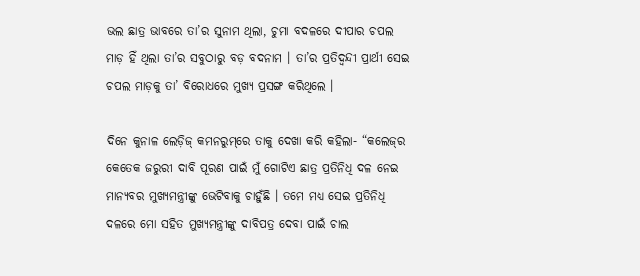ଭଲ ଛାତ୍ର ଭାବରେ ତା’ର ସୁନାମ ଥିଲା, ଚୁମା ବଦଳରେ ଦୀପାର ଚପଲ ମାଡ଼ ହିଁ ଥିଲା ତା’ର ସବୁଠାରୁ ବଡ଼ ବଦନାମ । ତା’ର ପ୍ରତିଦ୍ୱନ୍ଦୀ ପ୍ରାର୍ଥୀ ସେଇ ଚପଲ ମାଡ଼କୁ ତା’ ବିରୋଧରେ ମୁଖ୍ୟ ପ୍ରସଙ୍ଗ କରିଥିଲେ ।

ଦିନେ କୁନାଳ ଲେଡ଼ିଜ୍ କମନରୁମ୍‌ରେ ତାକୁ ଦେଖା କରି କହିଲା- “କଲେଜ୍‌ର କେତେକ ଜରୁରୀ ଦାବି ପୂରଣ ପାଇଁ ମୁଁ ଗୋଟିଏ ଛାତ୍ର ପ୍ରତିନିଧି ଦଳ ନେଇ ମାନ୍ୟବର ମୁଖ୍ୟମନ୍ତ୍ରୀଙ୍କୁ ଭେଟିବାକୁ ଚାହୁଁଛି । ତମେ ମଧ୍ୟ ସେଇ ପ୍ରତିନିଧି ଦଳରେ ମୋ ସହିତ ମୁଖ୍ୟମନ୍ତ୍ରୀଙ୍କୁ ଦାବିପତ୍ର ଦେବା ପାଇଁ ଚାଲ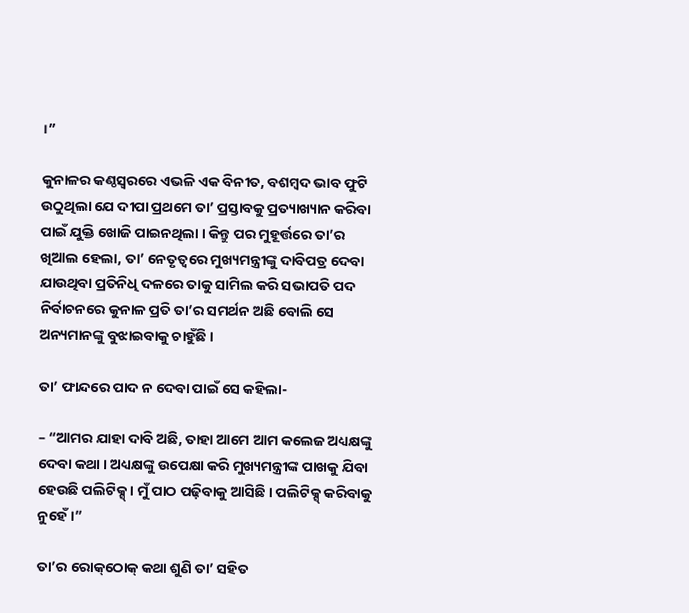।”

କୁନାଳର କଣ୍ଠସ୍ୱରରେ ଏଭଳି ଏକ ବିନୀତ, ବଶମ୍ୱଦ ଭାବ ଫୁଟି ଉଠୁଥିଲା ଯେ ଦୀପା ପ୍ରଥମେ ତା’ ପ୍ରସ୍ତାବକୁ ପ୍ରତ୍ୟାଖ୍ୟାନ କରିବା ପାଇଁ ଯୁକ୍ତି ଖୋଜି ପାଇନଥିଲା । କିନ୍ତୁ ପର ମୁହୂର୍ତ୍ତରେ ତା’ର ଖିଆଲ ହେଲା, ତା’ ନେତୃତ୍ୱରେ ମୁଖ୍ୟମନ୍ତ୍ରୀଙ୍କୁ ଦାବିପତ୍ର ଦେବା ଯାଉଥିବା ପ୍ରତିନିଧି ଦଳରେ ତାକୁ ସାମିଲ କରି ସଭାପତି ପଦ ନିର୍ବାଚନରେ କୁନାଳ ପ୍ରତି ତା’ର ସମର୍ଥନ ଅଛି ବୋଲି ସେ ଅନ୍ୟମାନଙ୍କୁ ବୁଝାଇବାକୁ ଚାହୁଁଛି ।

ତା’ ଫାନ୍ଦରେ ପାଦ ନ ଦେବା ପାଇଁ ସେ କହିଲା-

– “ଆମର ଯାହା ଦାବି ଅଛି, ତାହା ଆମେ ଆମ କଲେଜ ଅଧ୍ୟକ୍ଷଙ୍କୁ ଦେବା କଥା । ଅଧ୍ୟକ୍ଷଙ୍କୁ ଉପେକ୍ଷା କରି ମୁଖ୍ୟମନ୍ତ୍ରୀଙ୍କ ପାଖକୁ ଯିବା ହେଉଛି ପଲିଟିକ୍ସ୍ । ମୁଁ ପାଠ ପଢ଼ିବାକୁ ଆସିଛି । ପଲିଟିକ୍ସ୍ କରିବାକୁ ନୁହେଁ ।”

ତା’ର ରୋକ୍‌ଠୋକ୍ କଥା ଶୁଣି ତା’ ସହିତ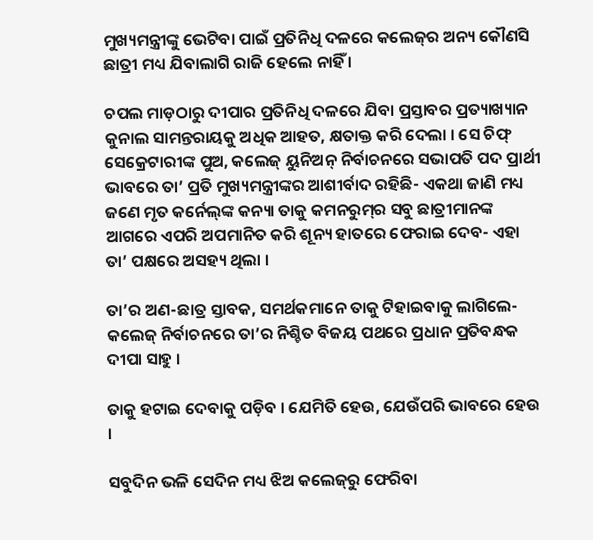ମୁଖ୍ୟମନ୍ତ୍ରୀଙ୍କୁ ଭେଟିବା ପାଇଁ ପ୍ରତିନିଧି ଦଳରେ କଲେଜ୍‌ର ଅନ୍ୟ କୌଣସି ଛାତ୍ରୀ ମଧ୍ୟ ଯିବାଲାଗି ରାଜି ହେଲେ ନାହିଁ ।

ଚପଲ ମାଡ଼ଠାରୁ ଦୀପାର ପ୍ରତିନିଧି ଦଳରେ ଯିବା ପ୍ରସ୍ତାବର ପ୍ରତ୍ୟାଖ୍ୟାନ କୁନାଲ ସାମନ୍ତରାୟକୁ ଅଧିକ ଆହତ, କ୍ଷତାକ୍ତ କରି ଦେଲା । ସେ ଚିଫ୍ ସେକ୍ରେଟାରୀଙ୍କ ପୁଅ, କଲେଜ୍ ୟୁନିଅନ୍ ନିର୍ବାଚନରେ ସଭାପତି ପଦ ପ୍ରାର୍ଥୀ ଭାବରେ ତା’ ପ୍ରତି ମୁଖ୍ୟମନ୍ତ୍ରୀଙ୍କର ଆଶୀର୍ବାଦ ରହିଛି- ଏକଥା ଜାଣି ମଧ୍ୟ ଜଣେ ମୃତ କର୍ନେଲ୍‌ଙ୍କ କନ୍ୟା ତାକୁ କମନରୁମ୍‌ର ସବୁ ଛାତ୍ରୀମାନଙ୍କ ଆଗରେ ଏପରି ଅପମାନିତ କରି ଶୂନ୍ୟ ହାତରେ ଫେରାଇ ଦେବ- ଏହା ତା’ ପକ୍ଷରେ ଅସହ୍ୟ ଥିଲା ।

ତା’ର ଅଣ-ଛାତ୍ର ସ୍ତାବକ, ସମର୍ଥକମାନେ ତାକୁ ଟିହାଇବାକୁ ଲାଗିଲେ- କଲେଜ୍ ନିର୍ବାଚନରେ ତା’ର ନିଶ୍ଚିତ ବିଜୟ ପଥରେ ପ୍ରଧାନ ପ୍ରତିବନ୍ଧକ ଦୀପା ସାହୁ ।

ତାକୁ ହଟାଇ ଦେବାକୁ ପଡ଼ିବ । ଯେମିତି ହେଉ, ଯେଉଁପରି ଭାବରେ ହେଉ ।

ସବୁଦିନ ଭଳି ସେଦିନ ମଧ୍ୟ ଝିଅ କଲେଜ୍‌ରୁ ଫେରିବା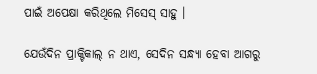ପାଇଁ ଅପେକ୍ଷା କରିଥିଲେ ମିସେସ୍ ସାହୁ ।

ଯେଉଁଦିନ ପ୍ରାକ୍ଟିକାଲ୍ ନ ଥାଏ, ସେଦିନ ସନ୍ଧ୍ୟା ହେବା ଆଗରୁ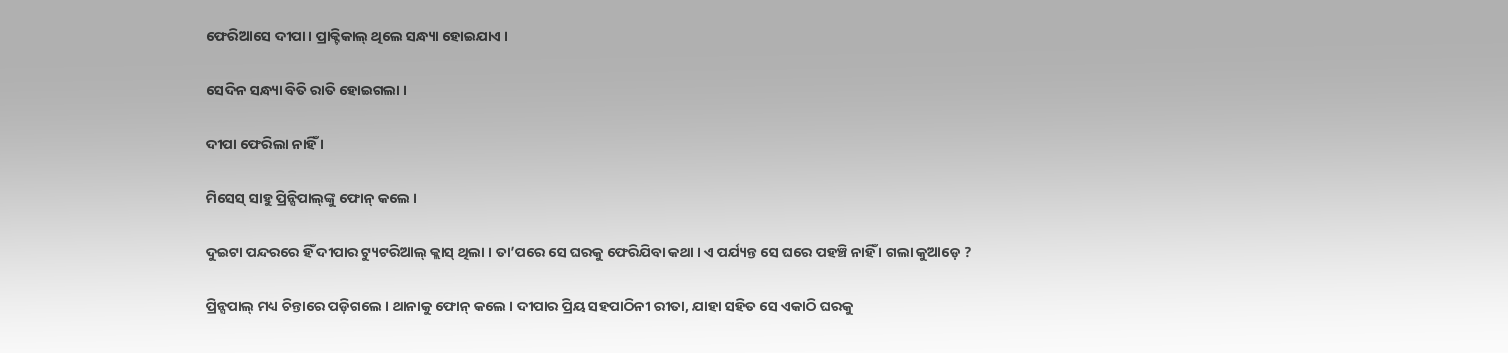ଫେରିଆସେ ଦୀପା । ପ୍ରାକ୍ଟିକାଲ୍ ଥିଲେ ସନ୍ଧ୍ୟା ହୋଇଯାଏ ।

ସେଦିନ ସନ୍ଧ୍ୟା ବିତି ରାତି ହୋଇଗଲା ।

ଦୀପା ଫେରିଲା ନାହିଁ ।

ମିସେସ୍ ସାହୁ ପ୍ରିନ୍ସିପାଲ୍‌ଙ୍କୁ ଫୋନ୍ କଲେ ।

ଦୁଇଟା ପନ୍ଦରରେ ହିଁ ଦୀପାର ଟ୍ୟୁଟରିଆଲ୍ କ୍ଲାସ୍ ଥିଲା । ତା’ପରେ ସେ ଘରକୁ ଫେରିଯିବା କଥା । ଏ ପର୍ଯ୍ୟନ୍ତ ସେ ଘରେ ପହଞ୍ଚି ନାହିଁ । ଗଲା କୁଆଡ଼େ ?

ପ୍ରିନ୍ସପାଲ୍ ମଧ୍ୟ ଚିନ୍ତାରେ ପଡ଼ିଗଲେ । ଥାନାକୁ ଫୋନ୍ କଲେ । ଦୀପାର ପ୍ରିୟ ସହପାଠିନୀ ରୀତା, ଯାହା ସହିତ ସେ ଏକାଠି ଘରକୁ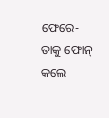ଫେରେ- ତାକୁ ଫୋନ୍ କଲେ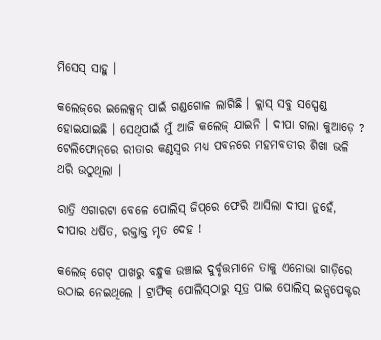ମିସେସ୍ ସାହୁ ।

କଲେଜ୍‌ରେ ଇଲେକ୍ସନ୍ ପାଇଁ ଗଣ୍ଡଗୋଳ ଲାଗିଛି । କ୍ଲାସ୍ ସବୁ ସସ୍ପେଣ୍ଡ ହୋଇଯାଇଛି । ସେଥିପାଇଁ ମୁଁ ଆଜି କଲେଜ୍ ଯାଇନି । ଦୀପା ଗଲା କୁଆଡ଼େ ? ଟେଲିଫୋନ୍‌ରେ ରୀତାର କଣ୍ଠସ୍ୱର ମଧ୍ୟ ପବନରେ ମହମବତୀର ଶିଖା ଭଳି ଥରି ଉଠୁଥିଲା ।

ରାତ୍ରି ଏଗାରଟା ବେଳେ ପୋଲିସ୍ ଜିପ୍‌ରେ ଫେରି ଆସିଲା ଦୀପା ନୁହେଁ, ଦୀପାର ଧର୍ଷିତ, ରକ୍ତାକ୍ତ ମୃତ ଦେହ !

କଲେଜ୍ ଗେଟ୍ ପାଖରୁ ବନ୍ଧୁକ ଉଞ୍ଚାଇ ଦୁର୍ବୃତ୍ତମାନେ ତାକୁ ଏନୋଭା ଗାଡ଼ିରେ ଉଠାଇ ନେଇଥିଲେ । ଟ୍ରାଫିକ୍ ପୋଲିସ୍‌ଠାରୁ ସୂତ୍ର ପାଇ ପୋଲିସ୍ ଇନ୍ସପେକ୍ଟର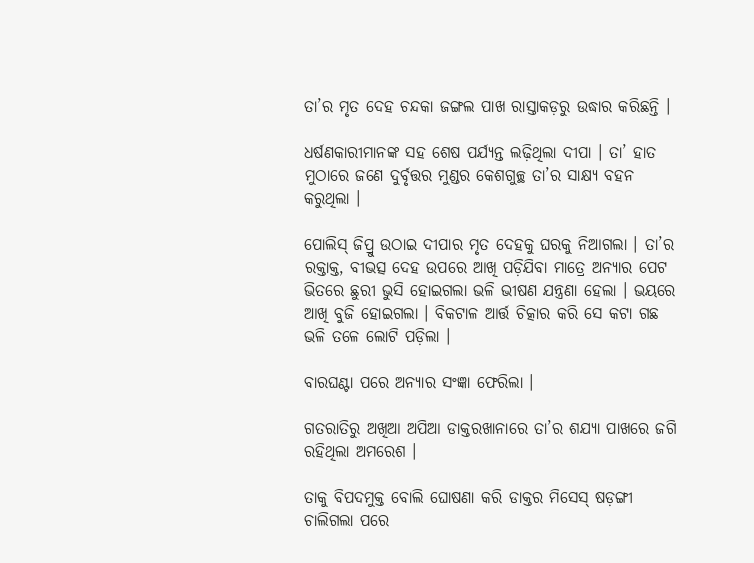ତା’ର ମୃତ ଦେହ ଚନ୍ଦକା ଜଙ୍ଗଲ ପାଖ ରାସ୍ତାକଡ଼ରୁ ଉଦ୍ଧାର କରିଛନ୍ତି ।

ଧର୍ଷଣକାରୀମାନଙ୍କ ସହ ଶେଷ ପର୍ଯ୍ୟନ୍ତ ଲଢ଼ିଥିଲା ଦୀପା । ତା’ ହାତ ମୁଠାରେ ଜଣେ ଦୁର୍ବୃତ୍ତର ମୁଣ୍ଡର କେଶଗୁଚ୍ଛ ତା’ର ସାକ୍ଷ୍ୟ ବହନ କରୁଥିଲା ।

ପୋଲିସ୍ ଜିପ୍ରୁ ଉଠାଇ ଦୀପାର ମୃତ ଦେହକୁ ଘରକୁ ନିଆଗଲା । ତା’ର ରକ୍ତାକ୍ତ, ବୀଭତ୍ସ ଦେହ ଉପରେ ଆଖି ପଡ଼ିଯିବା ମାତ୍ରେ ଅନ୍ୟାର ପେଟ ଭିତରେ ଛୁରୀ ଭୁସି ହୋଇଗଲା ଭଳି ଭୀଷଣ ଯନ୍ତ୍ରଣା ହେଲା । ଭୟରେ ଆଖି ବୁଜି ହୋଇଗଲା । ବିକଟାଳ ଆର୍ତ୍ତ ଚିତ୍କାର କରି ସେ କଟା ଗଛ ଭଳି ତଳେ ଲୋଟି ପଡ଼ିଲା ।

ବାରଘଣ୍ଟା ପରେ ଅନ୍ୟାର ସଂଜ୍ଞା ଫେରିଲା ।

ଗତରାତିରୁ ଅଖିଆ ଅପିଆ ଡାକ୍ତରଖାନାରେ ତା’ର ଶଯ୍ୟା ପାଖରେ ଜଗି ରହିଥିଲା ଅମରେଶ ।

ତାକୁ ବିପଦମୁକ୍ତ ବୋଲି ଘୋଷଣା କରି ଡାକ୍ତର ମିସେସ୍ ଷଡ଼ଙ୍ଗୀ ଚାଲିଗଲା ପରେ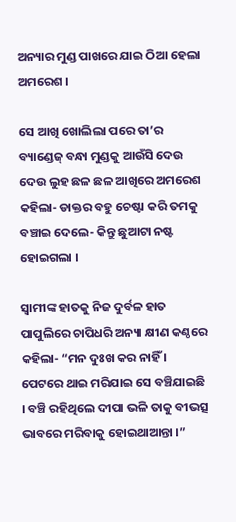ଅନ୍ୟାର ମୁଣ୍ଡ ପାଖରେ ଯାଇ ଠିଆ ହେଲା ଅମରେଶ ।

ସେ ଆଖି ଖୋଲିଲା ପରେ ତା’ର ବ୍ୟାଣ୍ଡେଜ୍ ବନ୍ଧା ମୁଣ୍ଡକୁ ଆଉଁସି ଦେଉ ଦେଉ ଲୁହ ଛଳ ଛଳ ଆଖିରେ ଅମରେଶ କହିଲା- ଡାକ୍ତର ବହୁ ଚେଷ୍ଟା କରି ତମକୁ ବଞ୍ଚାଇ ଦେଲେ- କିନ୍ତୁ ଛୁଆଟା ନଷ୍ଟ ହୋଇଗଲା ।

ସ୍ୱାମୀଙ୍କ ହାତକୁ ନିଜ ଦୁର୍ବଳ ହାତ ପାପୁଲିରେ ଚାପିଧରି ଅନ୍ୟା କ୍ଷୀଣ କଣ୍ଠରେ କହିଲା- “ମନ ଦୁଃଖ କର ନାହିଁ । ପେଟରେ ଥାଇ ମରିଯାଇ ସେ ବଞ୍ଚିଯାଇଛି । ବଞ୍ଚି ରହିଥିଲେ ଦୀପା ଭଳି ତାକୁ ବୀଭତ୍ସ ଭାବରେ ମରିବାକୁ ହୋଇଥାଆନ୍ତା ।”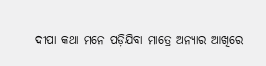ଦୀପା କଥା ମନେ ପଡ଼ିଯିବା ମାତ୍ରେ ଅନ୍ୟାର ଆଖିରେ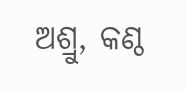ଅଶ୍ରୁ, କଣ୍ଠ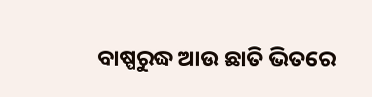ବାଷ୍ପରୁଦ୍ଧ ଆଉ ଛାତି ଭିତରେ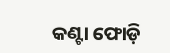କଣ୍ଟା ଫୋଡ଼ି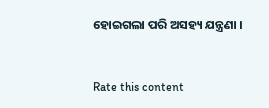ହୋଇଗଲା ପରି ଅସହ୍ୟ ଯନ୍ତ୍ରଣା ।


Rate this content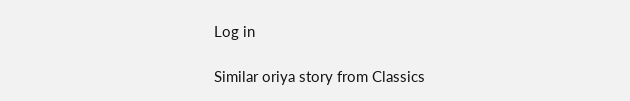Log in

Similar oriya story from Classics